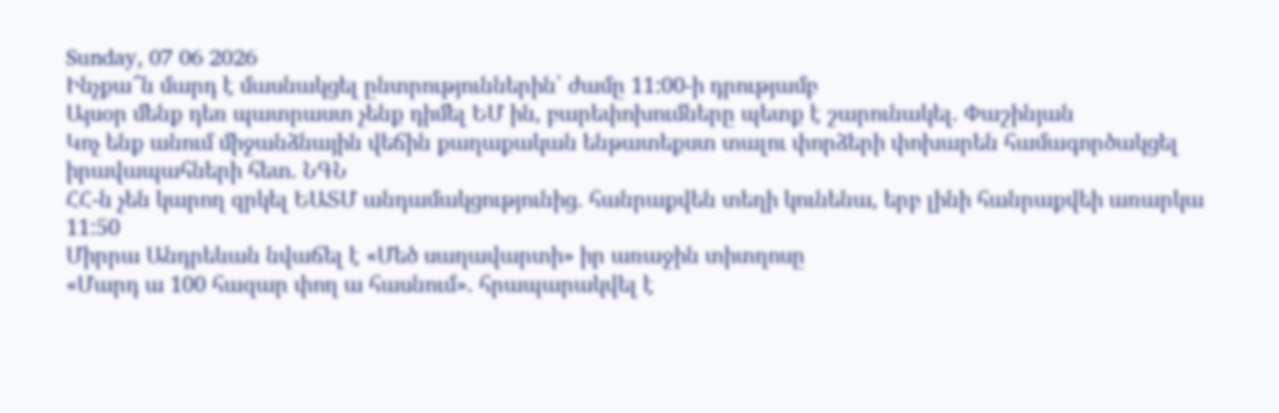Sunday, 07 06 2026
Ինչքա՞ն մարդ է մասնակցել ընտրություններին՝ ժամը 11:00-ի դրությամբ
Այսօր մենք դեռ պատրաստ չենք դիմել ԵՄ ին, բարեփոխումները պետք է շարունակել․ Փաշինյան
Կոչ ենք անում միջանձնային վեճին քաղաքական ենթատեքստ տալու փորձերի փոխարեն համագործակցել իրավապահների հետ. ՆԳՆ
ՀՀ-ն չեն կարող զրկել ԵԱՏՄ անդամակցությունից․ հանրաքվեն տեղի կունենա, երբ լինի հանրաքվեի առարկա
11:50
Միրրա Անդրեևան նվաճել է «Մեծ սաղավարտի» իր առաջին տիտղոսը
«Մարդ ա 100 հազար փող ա հասնում». հրապարակվել է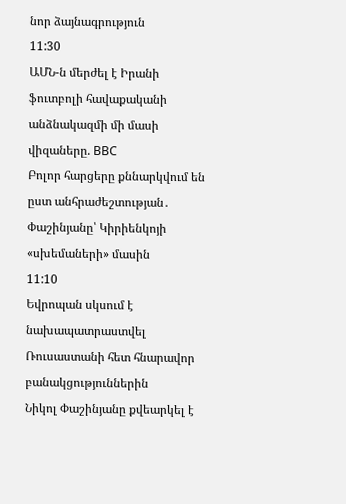նոր ձայնագրություն
11:30
ԱՄՆ-ն մերժել է Իրանի ֆուտբոլի հավաքականի անձնակազմի մի մասի վիզաները. BBC
Բոլոր հարցերը քննարկվում են ըստ անհրաժեշտության․ Փաշինյանը՝ Կիրիենկոյի «սխեմաների» մասին
11:10
Եվրոպան սկսում է նախապատրաստվել Ռուսաստանի հետ հնարավոր բանակցություններին
Նիկոլ Փաշինյանը քվեարկել է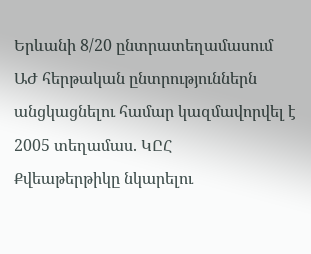Երևանի 8/20 ընտրատեղամասում
ԱԺ հերթական ընտրություններն անցկացնելու համար կազմավորվել է 2005 տեղամաս. ԿԸՀ
Քվեաթերթիկը նկարելու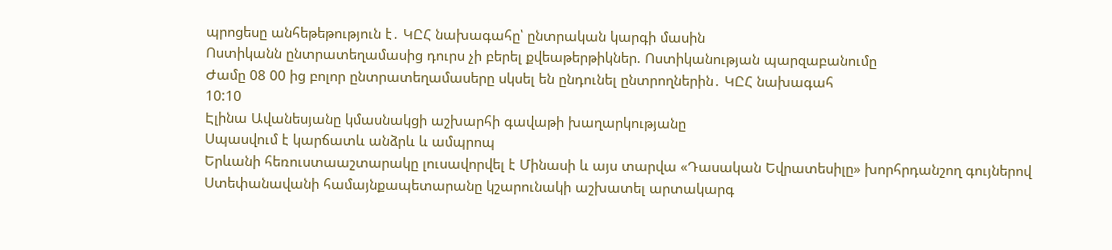պրոցեսը անհեթեթություն է․ ԿԸՀ նախագահը՝ ընտրական կարգի մասին
Ոստիկանն ընտրատեղամասից դուրս չի բերել քվեաթերթիկներ. Ոստիկանության պարզաբանումը
Ժամը 08 00 ից բոլոր ընտրատեղամասերը սկսել են ընդունել ընտրողներին․ ԿԸՀ նախագահ
10:10
Էլինա Ավանեսյանը կմասնակցի աշխարհի գավաթի խաղարկությանը
Սպասվում է կարճատև անձրև և ամպրոպ
Երևանի հեռուստաաշտարակը լուսավորվել է Մինասի և այս տարվա «Դասական Եվրատեսիլը» խորհրդանշող գույներով
Ստեփանավանի համայնքապետարանը կշարունակի աշխատել արտակարգ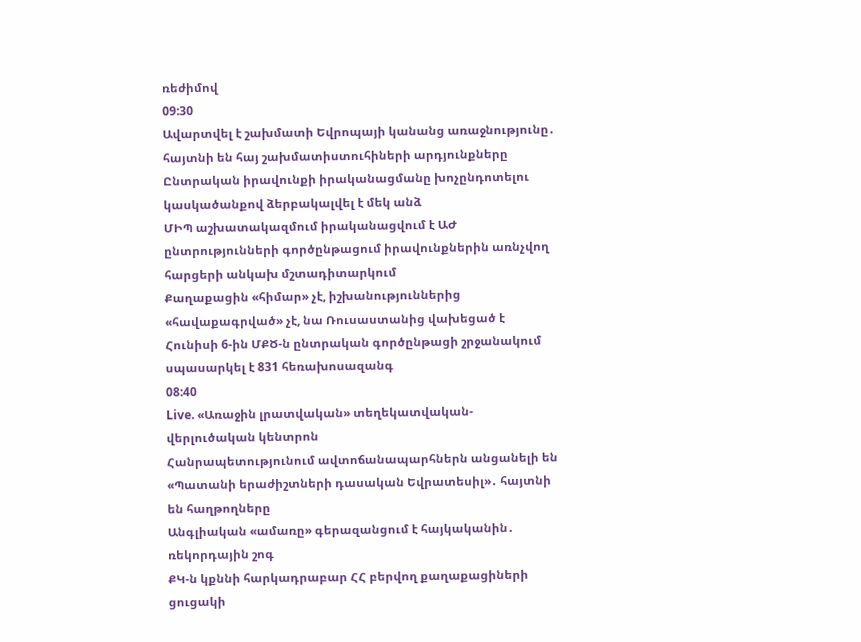ռեժիմով
09:30
Ավարտվել է շախմատի Եվրոպայի կանանց առաջնությունը․ հայտնի են հայ շախմատիստուհիների արդյունքները
Ընտրական իրավունքի իրականացմանը խոչընդոտելու կասկածանքով ձերբակալվել է մեկ անձ
ՄԻՊ աշխատակազմում իրականացվում է ԱԺ ընտրությունների գործընթացում իրավունքներին առնչվող հարցերի անկախ մշտադիտարկում
Քաղաքացին «հիմար» չէ, իշխանություններից «հավաքագրված» չէ, նա Ռուսաստանից վախեցած է
Հունիսի 6-ին ՄՔԾ-ն ընտրական գործընթացի շրջանակում սպասարկել է 831 հեռախոսազանգ
08:40
Live. «Առաջին լրատվական» տեղեկատվական-վերլուծական կենտրոն
Հանրապետությունում ավտոճանապարհներն անցանելի են
«Պատանի երաժիշտների դասական Եվրատեսիլ»․ հայտնի են հաղթողները
Անգլիական «ամառը» գերազանցում է հայկականին․ ռեկորդային շոգ
ՔԿ-ն կքննի հարկադրաբար ՀՀ բերվող քաղաքացիների ցուցակի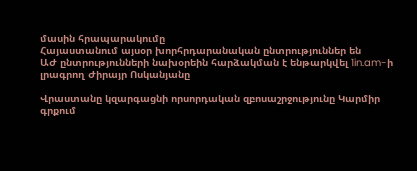մասին հրապարակումը
Հայաստանում այսօր խորհրդարանական ընտրություններ են
ԱԺ ընտրությունների նախօրեին հարձակման է ենթարկվել 1in.am-ի լրագրող Ժիրայր Ոսկանյանը

Վրաստանը կզարգացնի որսորդական զբոսաշրջությունը Կարմիր գրքում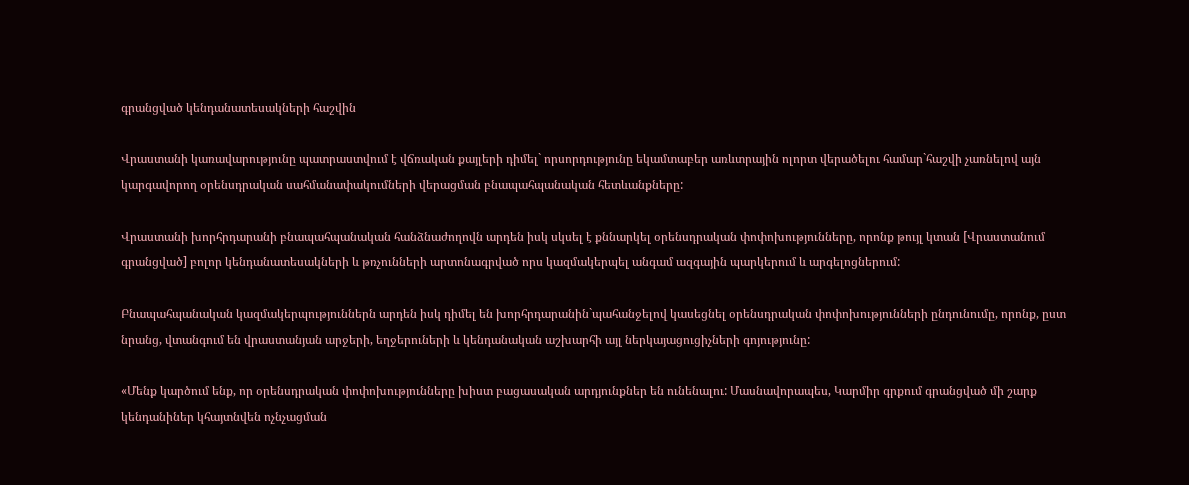գրանցված կենդանատեսակների հաշվին

Վրաստանի կառավարությունը պատրաստվում է վճռական քայլերի դիմել` որսորդությունը եկամտաբեր առևտրային ոլորտ վերածելու համար`հաշվի չառնելով այն կարգավորող օրենսդրական սահմանափակումների վերացման բնապահպանական հետևանքները:

Վրաստանի խորհրդարանի բնապահպանական հանձնաժողովն արդեն իսկ սկսել է քննարկել օրենսդրական փոփոխությունները, որոնք թույլ կտան [Վրաստանում գրանցված] բոլոր կենդանատեսակների և թռչունների արտոնագրված որս կազմակերպել անգամ ազգային պարկերում և արգելոցներում:

Բնապահպանական կազմակերպություններն արդեն իսկ դիմել են խորհրդարանին`պահանջելով կասեցնել օրենսդրական փոփոխությունների ընդունումը, որոնք, ըստ նրանց, վտանգում են վրաստանյան արջերի, եղջերուների և կենդանական աշխարհի այլ ներկայացուցիչների գոյությունը:

«Մենք կարծում ենք, որ օրենսդրական փոփոխությունները խիստ բացասական արդյունքներ են ունենալու: Մասնավորապես, Կարմիր գրքում գրանցված մի շարք կենդանիներ կհայտնվեն ոչնչացման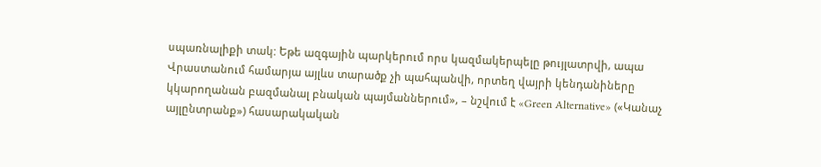սպառնալիքի տակ: Եթե ազգային պարկերում որս կազմակերպելը թույլատրվի, ապա Վրաստանում համարյա այլևս տարածք չի պահպանվի, որտեղ վայրի կենդանիները կկարողանան բազմանալ բնական պայմաններում», – նշվում է «Green Alternative» («Կանաչ այլընտրանք») հասարակական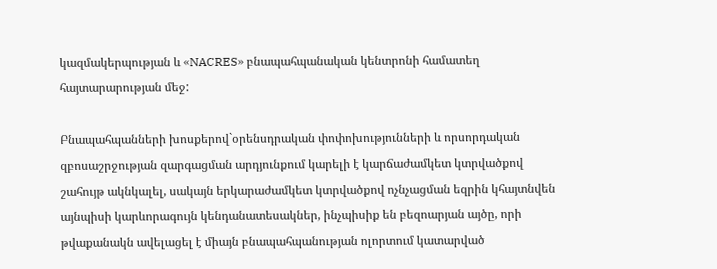կազմակերպության և «NACRES» բնապահպանական կենտրոնի համատեղ հայտարարության մեջ:

Բնապահպանների խոսքերով`օրենսդրական փոփոխությունների և որսորդական զբոսաշրջության զարգացման արդյունքում կարելի է կարճաժամկետ կտրվածքով շահույթ ակնկալել, սակայն երկարաժամկետ կտրվածքով ոչնչացման եզրին կհայտնվեն այնպիսի կարևորագույն կենդանատեսակներ, ինչպիսիք են բեզոարյան այծը, որի թվաքանակն ավելացել է միայն բնապահպանության ոլորտում կատարված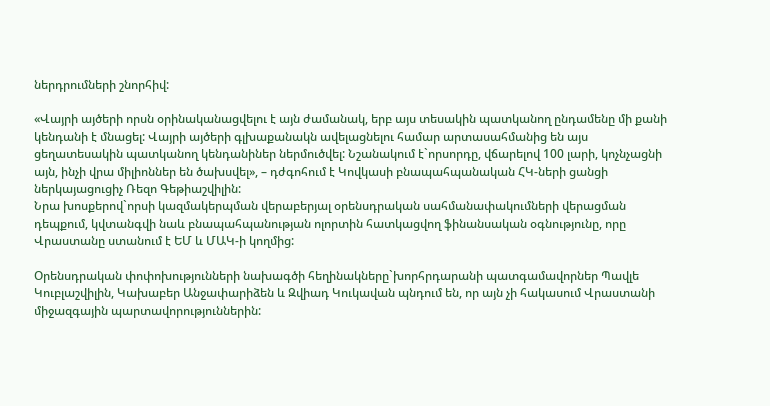ներդրումների շնորհիվ:

«Վայրի այծերի որսն օրինականացվելու է այն ժամանակ, երբ այս տեսակին պատկանող ընդամենը մի քանի կենդանի է մնացել: Վայրի այծերի գլխաքանակն ավելացնելու համար արտասահմանից են այս ցեղատեսակին պատկանող կենդանիներ ներմուծվել: Նշանակում է`որսորդը, վճարելով 100 լարի, կոչնչացնի այն, ինչի վրա միլիոններ են ծախսվել», – դժգոհում է Կովկասի բնապահպանական ՀԿ-ների ցանցի ներկայացուցիչ Ռեզո Գեթիաշվիլին:
Նրա խոսքերով`որսի կազմակերպման վերաբերյալ օրենսդրական սահմանափակումների վերացման դեպքում, կվտանգվի նաև բնապահպանության ոլորտին հատկացվող ֆինանսական օգնությունը, որը Վրաստանը ստանում է ԵՄ և ՄԱԿ-ի կողմից:

Օրենսդրական փոփոխությունների նախագծի հեղինակները`խորհրդարանի պատգամավորներ Պավլե Կուբլաշվիլին, Կախաբեր Անջափարիձեն և Զվիադ Կուկավան պնդում են, որ այն չի հակասում Վրաստանի միջազգային պարտավորություններին: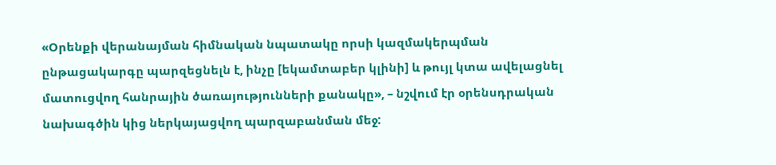«Օրենքի վերանայման հիմնական նպատակը որսի կազմակերպման ընթացակարգը պարզեցնելն է, ինչը [եկամտաբեր կլինի] և թույլ կտա ավելացնել մատուցվող հանրային ծառայությունների քանակը», – նշվում էր օրենսդրական նախագծին կից ներկայացվող պարզաբանման մեջ: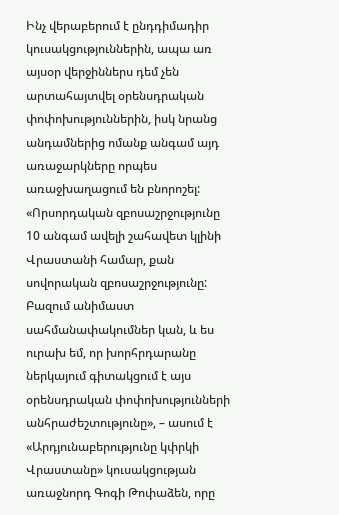Ինչ վերաբերում է ընդդիմադիր կուսակցություններին, ապա առ այսօր վերջիններս դեմ չեն արտահայտվել օրենսդրական փոփոխություններին, իսկ նրանց անդամներից ոմանք անգամ այդ առաջարկները որպես առաջխաղացում են բնորոշել:
«Որսորդական զբոսաշրջությունը 10 անգամ ավելի շահավետ կլինի Վրաստանի համար, քան սովորական զբոսաշրջությունը: Բազում անիմաստ սահմանափակումներ կան, և ես ուրախ եմ, որ խորհրդարանը ներկայում գիտակցում է այս օրենսդրական փոփոխությունների անհրաժեշտությունը», – ասում է «Արդյունաբերությունը կփրկի Վրաստանը» կուսակցության առաջնորդ Գոգի Թոփաձեն, որը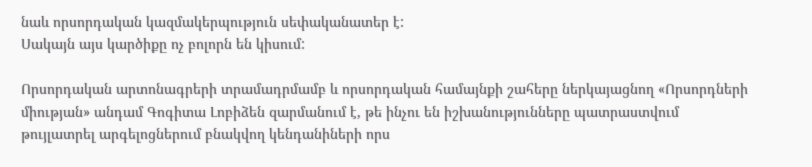նաև որսորդական կազմակերպություն սեփականատեր է:
Սակայն այս կարծիքը ոչ բոլորն են կիսում:

Որսորդական արտոնագրերի տրամադրմամբ և որսորդական համայնքի շահերը ներկայացնող «Որսորդների միության» անդամ Գոգիտա Լոբիձեն զարմանում է, թե ինչու են իշխանությունները պատրաստվում թույլատրել արգելոցներում բնակվող կենդանիների որս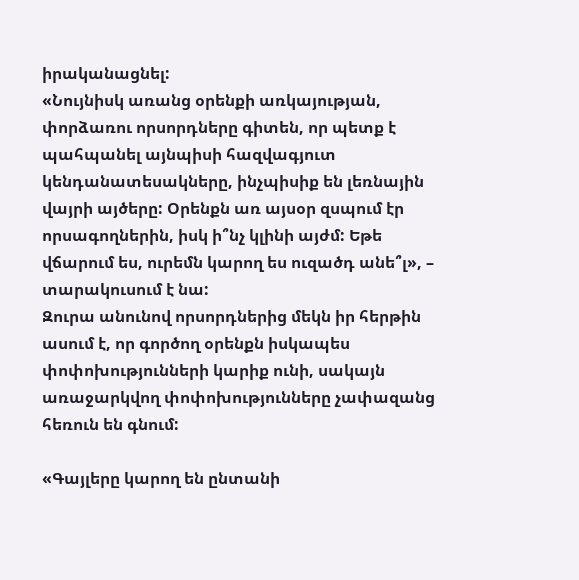իրականացնել:
«Նույնիսկ առանց օրենքի առկայության, փորձառու որսորդները գիտեն, որ պետք է պահպանել այնպիսի հազվագյուտ կենդանատեսակները, ինչպիսիք են լեռնային վայրի այծերը: Օրենքն առ այսօր զսպում էր որսագողներին, իսկ ի՞նչ կլինի այժմ: Եթե վճարում ես, ուրեմն կարող ես ուզածդ անե՞լ», – տարակուսում է նա:
Զուրա անունով որսորդներից մեկն իր հերթին ասում է, որ գործող օրենքն իսկապես փոփոխությունների կարիք ունի, սակայն առաջարկվող փոփոխությունները չափազանց հեռուն են գնում:

«Գայլերը կարող են ընտանի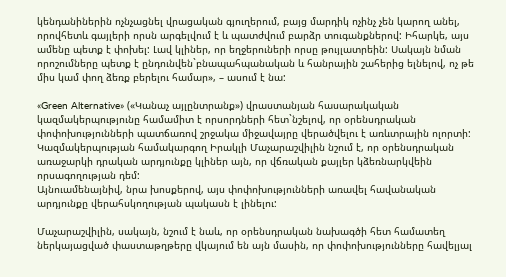կենդանիներին ոչնչացնել վրացական գյուղերում, բայց մարդիկ ոչինչ չեն կարող անել, որովհետև գայլերի որսն արգելվում է և պատժվում բարձր տուգանքներով: Իհարկե, այս ամենը պետք է փոխել: Լավ կլիներ, որ եղջերուների որսը թույլատրեին: Սակայն նման որոշումները պետք է ընդունվեն`բնապահպանական և հանրային շահերից ելնելով, ոչ թե միս կամ փող ձեռք բերելու համար», – ասում է նա:

«Green Alternative» («Կանաչ այլընտրանք») վրաստանյան հասարակական կազմակերպությունը համամիտ է որսորդների հետ`նշելով, որ օրենսդրական փոփոխությունների պատճառով շրջակա միջավայրը վերածվելու է առևտրային ոլորտի: Կազմակերպության համակարգող Իրակլի Մաչարաշվիլին նշում է, որ օրենսդրական առաջարկի դրական արդյունքը կլիներ այն, որ վճռական քայլեր կձեռնարկվեին որսագողության դեմ:
Այնուամենայնիվ, նրա խոսքերով, այս փոփոխությունների առավել հավանական արդյունքը վերահսկողության պակասն է լինելու:

Մաչարաշվիլին, սակայն, նշում է նաև, որ օրենսդրական նախագծի հետ համատեղ ներկայացված փաստաթղթերը վկայում են այն մասին, որ փոփոխությունները հավելյալ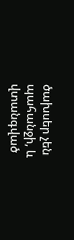ծախսեր չեն պահանջի, և վտանգված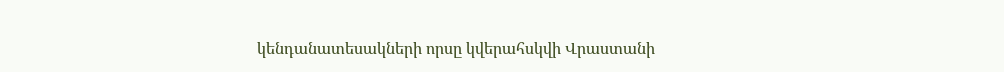կենդանատեսակների որսը կվերահսկվի Վրաստանի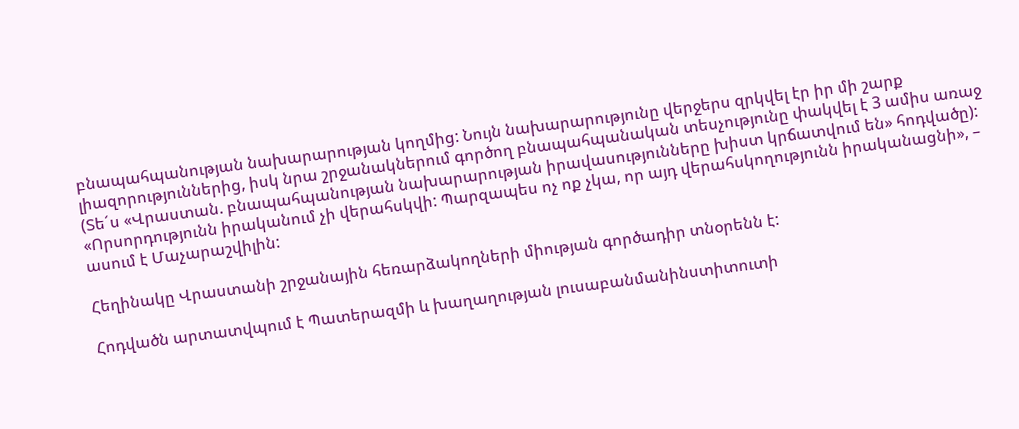բնապահպանության նախարարության կողմից: Նույն նախարարությունը վերջերս զրկվել էր իր մի շարք լիազորություններից, իսկ նրա շրջանակներում գործող բնապահպանական տեսչությունը փակվել է 3 ամիս առաջ (Տե´ս «Վրաստան. բնապահպանության նախարարության իրավասությունները խիստ կրճատվում են» հոդվածը):
«Որսորդությունն իրականում չի վերահսկվի: Պարզապես ոչ ոք չկա, որ այդ վերահսկողությունն իրականացնի», – ասում է Մաչարաշվիլին:

Հեղինակը Վրաստանի շրջանային հեռարձակողների միության գործադիր տնօրենն է:

Հոդվածն արտատվպում է Պատերազմի և խաղաղության լուսաբանմանինստիտուտի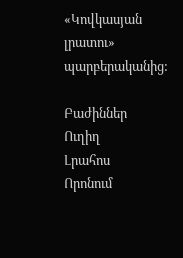«Կովկասյան լրատու» պարբերականից:

Բաժիններ
Ուղիղ
Լրահոս
Որոնում